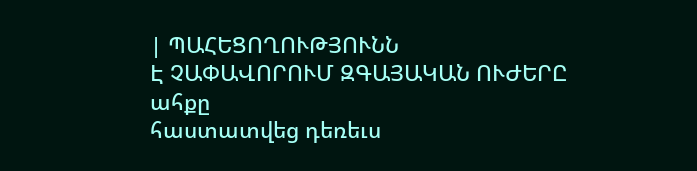| ՊԱՀԵՑՈՂՈՒԹՅՈՒՆՆ
Է ՉԱՓԱՎՈՐՈՒՄ ԶԳԱՅԱԿԱՆ ՈՒԺԵՐԸ
ահքը
հաստատվեց դեռեւս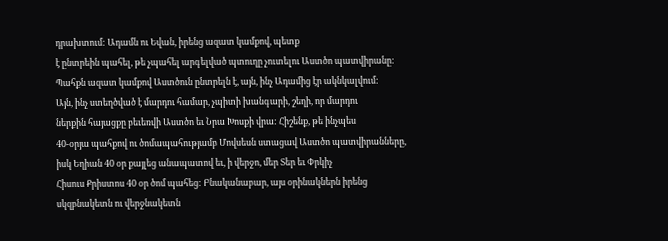դրախտում: Ադամն ու Եվան, իրենց ազատ կամքով, պետք
է ընտրեին պահել, թե չպահել արգելված պտուղը չուտելու Աստծո պատվիրանը:
Պահքն ազատ կամքով Աստծուն ընտրելն է, այն, ինչ Ադամից էր ակնկալվում:
Այն, ինչ ստեղծված է մարդու համար, չպիտի խանգարի, շեղի, որ մարդու
ներքին հայացքը բեւեռվի Աստծո եւ Նրա Խոսքի վրա: Հիշենք, թե ինչպես
40-օրյա պահքով ու ծոմապահությամբ Մովսեսն ստացավ Աստծո պատվիրանները,
իսկ Եղիան 40 օր քայլեց անապատով եւ, ի վերջո, մեր Տեր եւ Փրկիչ
Հիսուս Քրիստոս 40 օր ծոմ պահեց: Բնականաբար, այս օրինակներն իրենց
սկզբնակետն ու վերջնակետն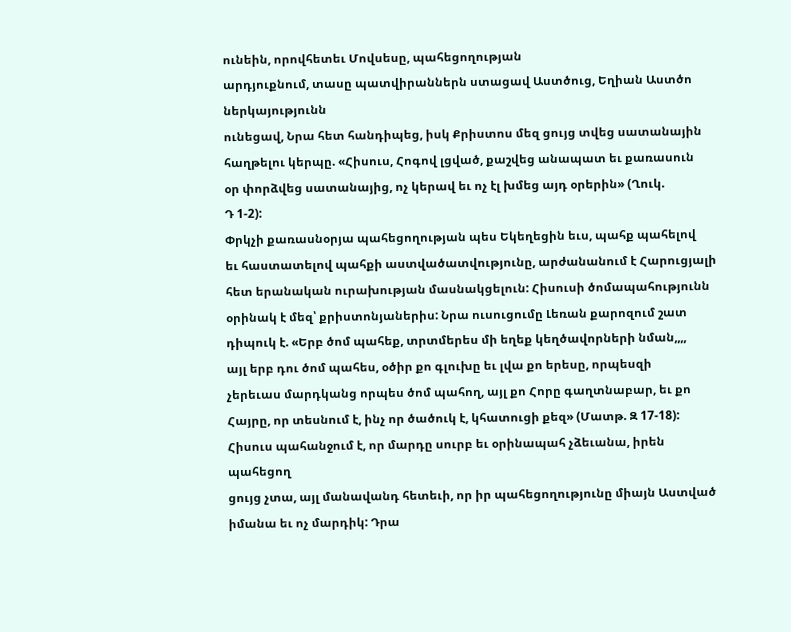ունեին, որովհետեւ Մովսեսը, պահեցողության
արդյուքնում, տասը պատվիրաններն ստացավ Աստծուց, Եղիան Աստծո ներկայությունն
ունեցավ, Նրա հետ հանդիպեց, իսկ Քրիստոս մեզ ցույց տվեց սատանային
հաղթելու կերպը. «Հիսուս, Հոգով լցված, քաշվեց անապատ եւ քառասուն
օր փորձվեց սատանայից, ոչ կերավ եւ ոչ էլ խմեց այդ օրերին» (Ղուկ.
Դ 1-2):
Փրկչի քառասնօրյա պահեցողության պես Եկեղեցին եւս, պահք պահելով
եւ հաստատելով պահքի աստվածատվությունը, արժանանում է Հարուցյալի
հետ երանական ուրախության մասնակցելուն: Հիսուսի ծոմապահությունն
օրինակ է մեզ՝ քրիստոնյաներիս: Նրա ուսուցումը Լեռան քարոզում շատ
դիպուկ է. «Երբ ծոմ պահեք, տրտմերես մի եղեք կեղծավորների նման,,,,
այլ երբ դու ծոմ պահես, օծիր քո գլուխը եւ լվա քո երեսը, որպեսզի
չերեւաս մարդկանց որպես ծոմ պահող, այլ քո Հորը գաղտնաբար, եւ քո
Հայրը, որ տեսնում է, ինչ որ ծածուկ է, կհատուցի քեզ» (Մատթ. Զ 17-18):
Հիսուս պահանջում է, որ մարդը սուրբ եւ օրինապահ չձեւանա, իրեն պահեցող
ցույց չտա, այլ մանավանդ հետեւի, որ իր պահեցողությունը միայն Աստված
իմանա եւ ոչ մարդիկ: Դրա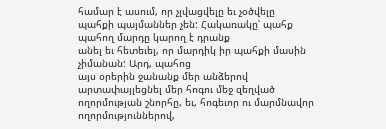համար է ասում, որ չլվացվելը եւ չօծվելը
պահքի պայմաններ չեն: Հակառակը՝ պահք պահող մարդը կարող է դրանք
անել եւ հետեւել, որ մարդիկ իր պահքի մասին չիմանան: Արդ, պահոց
այս օրերին ջանանք մեր անձերով արտափայլեցնել մեր հոգու մեջ զեղված
ողորմության շնորհը, եւ, հոգեւոր ու մարմնավոր ողորմություններով,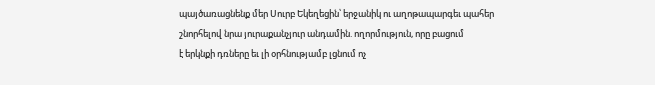պայծառացնենք մեր Սուրբ Եկեղեցին՝ երջանիկ ու աղոթապարգեւ պահեր
շնորհելով նրա յուրաքանչյուր անդամին. ողորմություն, որը բացում
է երկնքի դռները եւ լի օրհնությամբ լցնում ոչ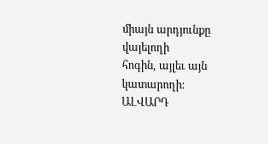միայն արդյունքը վայելողի
հոգին, այլեւ այն կատարողի:
ԱԼՎԱՐԴ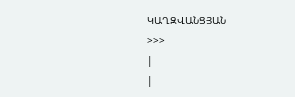ԿԱՂԶՎԱՆՑՅԱՆ
>>>
|
|